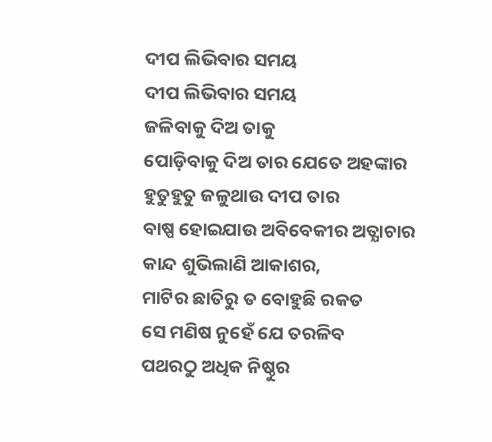ଦୀପ ଲିଭିବାର ସମୟ
ଦୀପ ଲିଭିବାର ସମୟ
ଜଳିବାକୁ ଦିଅ ତାକୁ
ପୋଡ଼ିବାକୁ ଦିଅ ତାର ଯେତେ ଅହଙ୍କାର
ହୁତୁହୁତୁ ଜଳୁଥାଉ ଦୀପ ତାର
ବାଷ୍ପ ହୋଇଯାଉ ଅବିବେକୀର ଅତ୍ଯାଚାର
କାନ୍ଦ ଶୁଭିଲାଣି ଆକାଶର,
ମାଟିର ଛାତିରୁ ତ ବୋହୁଛି ରକତ
ସେ ମଣିଷ ନୁହେଁ ଯେ ତରଳିବ
ପଥରଠୁ ଅଧିକ ନିଷ୍ଠୁର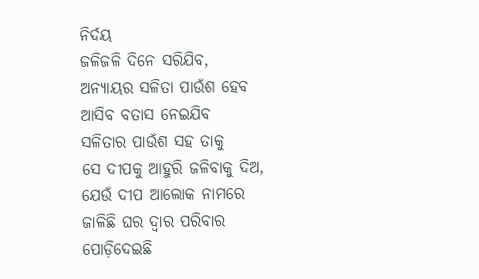ନିର୍ଦୟ
ଜଳିଜଳି ଦିନେ ସରିଯିବ,
ଅନ୍ୟାୟର ସଳିତା ପାଉଁଶ ହେବ
ଆସିବ ବତାସ ନେଇଯିବ
ସଳିତାର ପାଉଁଶ ସହ ତାକୁ
ସେ ଦୀପକୁ ଆହୁରି ଜଳିବାକୁ ଦିଅ,
ଯେଉଁ ଦୀପ ଆଲୋକ ନାମରେ
ଜାଳିଛି ଘର ଦ୍ୱାର ପରିବାର
ପୋଡ଼ିଦେଇଛି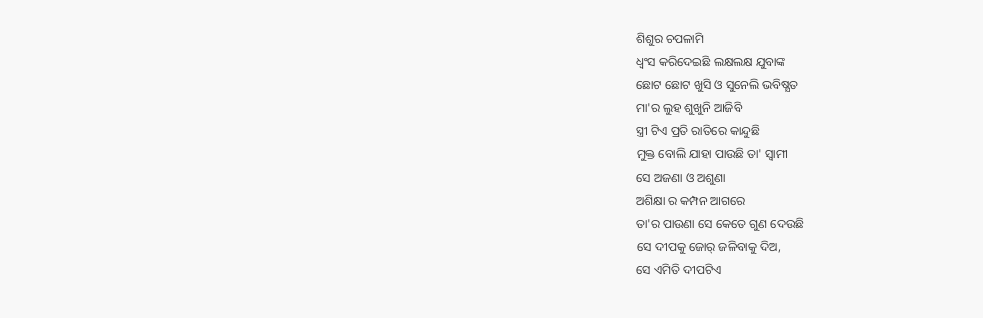ଶିଶୁର ଚପଳାମି
ଧ୍ୱଂସ କରିଦେଇଛି ଲକ୍ଷଲକ୍ଷ ଯୁବାଙ୍କ
ଛୋଟ ଛୋଟ ଖୁସି ଓ ସୁନେଲି ଭବିଷ୍ଯତ
ମା'ର ଲୁହ ଶୁଖୁନି ଆଜିବି
ସ୍ତ୍ରୀ ଟିଏ ପ୍ରତି ରାତିରେ କାନ୍ଦୁଛି
ମୁକ୍ତ ବୋଲି ଯାହା ପାଉଛି ତା' ସ୍ୱାମୀ
ସେ ଅଜଣା ଓ ଅଶୁଣା
ଅଶିକ୍ଷା ର କମ୍ପନ ଆଗରେ
ତା'ର ପାଉଣା ସେ କେତେ ଗୁଣ ଦେଉଛି
ସେ ଦୀପକୁ ଜୋର୍ ଜଳିବାକୁ ଦିଅ,
ସେ ଏମିତି ଦୀପଟିଏ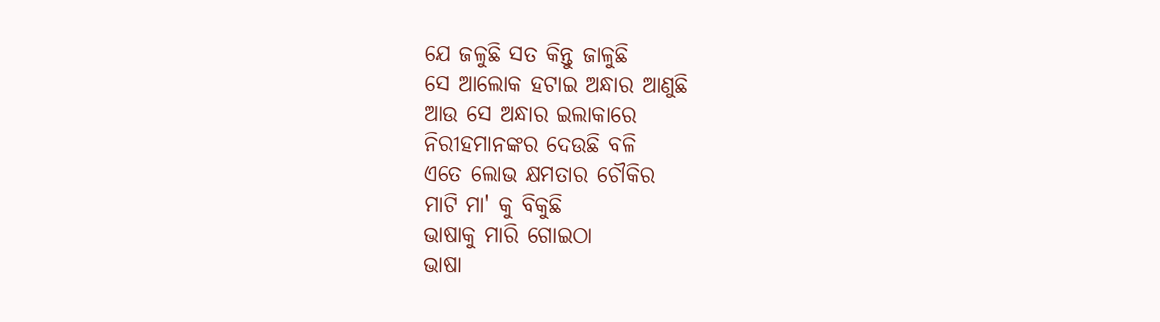ଯେ ଜଳୁଛି ସତ କିନ୍ତୁ ଜାଳୁଛି
ସେ ଆଲୋକ ହଟାଇ ଅନ୍ଧାର ଆଣୁଛି
ଆଉ ସେ ଅନ୍ଧାର ଇଲାକାରେ
ନିରୀହମାନଙ୍କର ଦେଉଛି ବଳି
ଏତେ ଲୋଭ କ୍ଷମତାର ଚୌକିର
ମାଟି ମା' କୁ ବିକୁଛି
ଭାଷାକୁ ମାରି ଗୋଇଠା
ଭାଷା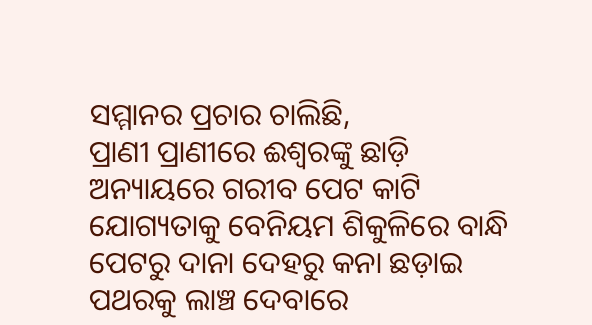ସମ୍ମାନର ପ୍ରଚାର ଚାଲିଛି,
ପ୍ରାଣୀ ପ୍ରାଣୀରେ ଈଶ୍ବରଙ୍କୁ ଛାଡ଼ି
ଅନ୍ୟାୟରେ ଗରୀବ ପେଟ କାଟି
ଯୋଗ୍ୟତାକୁ ବେନିୟମ ଶିକୁଳିରେ ବାନ୍ଧି
ପେଟରୁ ଦାନା ଦେହରୁ କନା ଛଡ଼ାଇ
ପଥରକୁ ଲାଞ୍ଚ ଦେବାରେ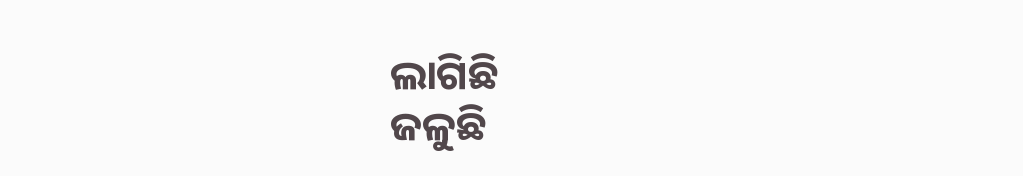ଲାଗିଛି
ଜଳୁଛି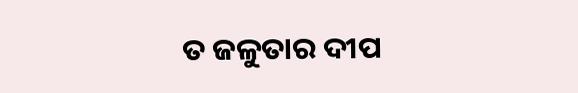ତ ଜଳୁତାର ଦୀପ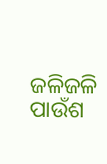ଜଳିଜଳି ପାଉଁଶ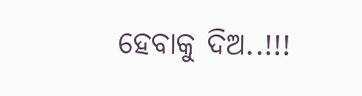ହେବାକୁ ଦିଅ..!!!